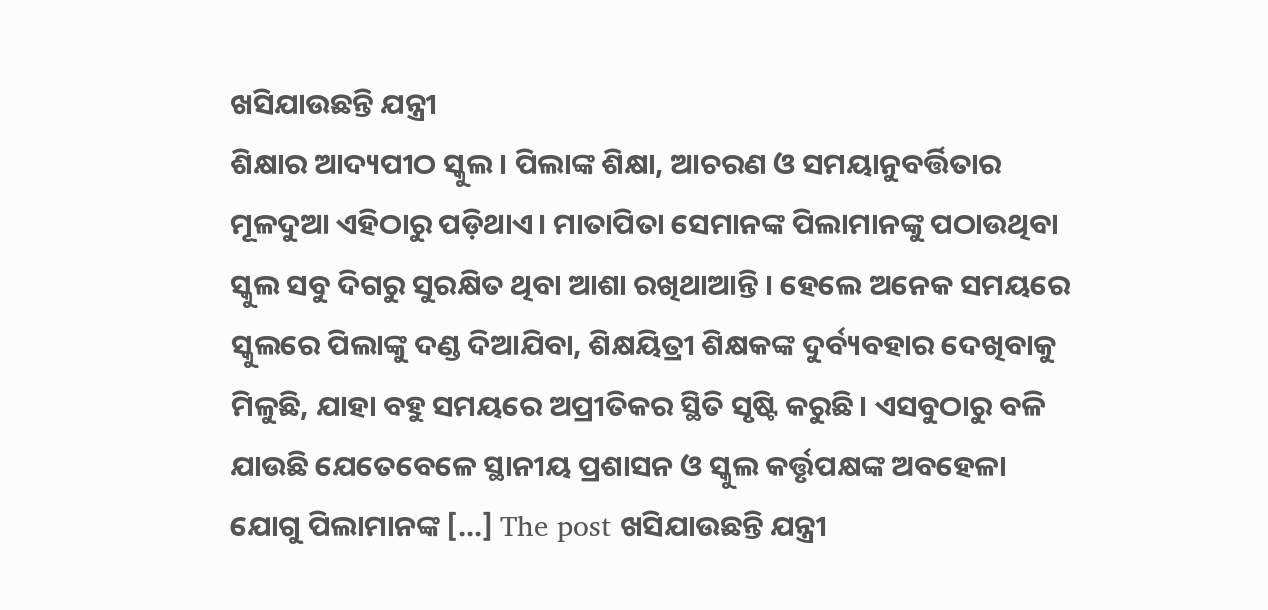ଖସିଯାଉଛନ୍ତି ଯନ୍ତ୍ରୀ
ଶିକ୍ଷାର ଆଦ୍ୟପୀଠ ସ୍କୁଲ । ପିଲାଙ୍କ ଶିକ୍ଷା, ଆଚରଣ ଓ ସମୟାନୁବର୍ତ୍ତିତାର ମୂଳଦୁଆ ଏହିଠାରୁ ପଡ଼ିଥାଏ। ମାତାପିତା ସେମାନଙ୍କ ପିଲାମାନଙ୍କୁ ପଠାଉଥିବା ସ୍କୁଲ ସବୁ ଦିଗରୁ ସୁରକ୍ଷିତ ଥିବା ଆଶା ରଖିଥାଆନ୍ତି । ହେଲେ ଅନେକ ସମୟରେ ସ୍କୁଲରେ ପିଲାଙ୍କୁ ଦଣ୍ଡ ଦିଆଯିବା, ଶିକ୍ଷୟିତ୍ରୀ ଶିକ୍ଷକଙ୍କ ଦୁର୍ବ୍ୟବହାର ଦେଖିବାକୁ ମିଳୁଛି, ଯାହା ବହୁ ସମୟରେ ଅପ୍ରୀତିକର ସ୍ଥିତି ସୃଷ୍ଟି କରୁଛି। ଏସବୁଠାରୁ ବଳି ଯାଉଛି ଯେତେବେଳେ ସ୍ଥାନୀୟ ପ୍ରଶାସନ ଓ ସ୍କୁଲ କର୍ତ୍ତୃପକ୍ଷଙ୍କ ଅବହେଳା ଯୋଗୁ ପିଲାମାନଙ୍କ […] The post ଖସିଯାଉଛନ୍ତି ଯନ୍ତ୍ରୀ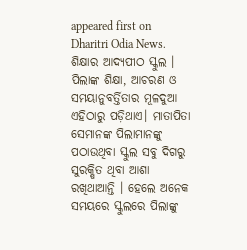appeared first on Dharitri Odia News.
ଶିକ୍ଷାର ଆଦ୍ୟପୀଠ ସ୍କୁଲ । ପିଲାଙ୍କ ଶିକ୍ଷା, ଆଚରଣ ଓ ସମୟାନୁବର୍ତ୍ତିତାର ମୂଳଦୁଆ ଏହିଠାରୁ ପଡ଼ିଥାଏ। ମାତାପିତା ସେମାନଙ୍କ ପିଲାମାନଙ୍କୁ ପଠାଉଥିବା ସ୍କୁଲ ସବୁ ଦିଗରୁ ସୁରକ୍ଷିତ ଥିବା ଆଶା ରଖିଥାଆନ୍ତି । ହେଲେ ଅନେକ ସମୟରେ ସ୍କୁଲରେ ପିଲାଙ୍କୁ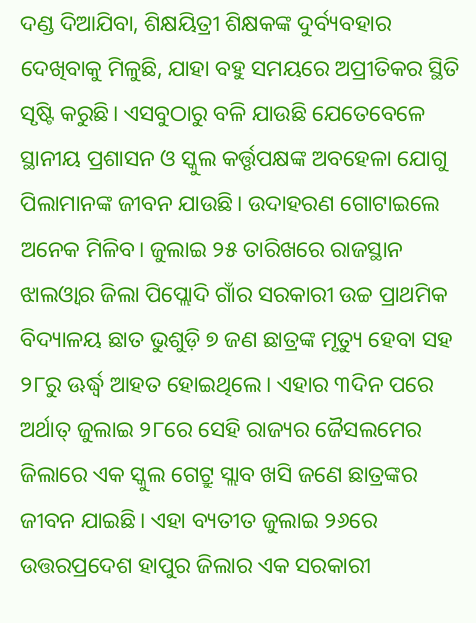ଦଣ୍ଡ ଦିଆଯିବା, ଶିକ୍ଷୟିତ୍ରୀ ଶିକ୍ଷକଙ୍କ ଦୁର୍ବ୍ୟବହାର ଦେଖିବାକୁ ମିଳୁଛି, ଯାହା ବହୁ ସମୟରେ ଅପ୍ରୀତିକର ସ୍ଥିତି ସୃଷ୍ଟି କରୁଛି। ଏସବୁଠାରୁ ବଳି ଯାଉଛି ଯେତେବେଳେ ସ୍ଥାନୀୟ ପ୍ରଶାସନ ଓ ସ୍କୁଲ କର୍ତ୍ତୃପକ୍ଷଙ୍କ ଅବହେଳା ଯୋଗୁ ପିଲାମାନଙ୍କ ଜୀବନ ଯାଉଛି। ଉଦାହରଣ ଗୋଟାଇଲେ ଅନେକ ମିଳିବ। ଜୁଲାଇ ୨୫ ତାରିଖରେ ରାଜସ୍ଥାନ ଝାଲଓ୍ବାର ଜିଲା ପିପ୍ଲୋଦି ଗାଁର ସରକାରୀ ଉଚ୍ଚ ପ୍ରାଥମିକ ବିଦ୍ୟାଳୟ ଛାତ ଭୁଶୁଡ଼ି ୭ ଜଣ ଛାତ୍ରଙ୍କ ମୃତ୍ୟୁ ହେବା ସହ ୨୮ରୁ ଊର୍ଦ୍ଧ୍ୱ ଆହତ ହୋଇଥିଲେ। ଏହାର ୩ଦିନ ପରେ ଅର୍ଥାତ୍ ଜୁଲାଇ ୨୮ରେ ସେହି ରାଜ୍ୟର ଜୈସଲମେର ଜିଲାରେ ଏକ ସ୍କୁଲ ଗେଟ୍ରୁ ସ୍ଲାବ ଖସି ଜଣେ ଛାତ୍ରଙ୍କର ଜୀବନ ଯାଇଛି। ଏହା ବ୍ୟତୀତ ଜୁଲାଇ ୨୬ରେ ଉତ୍ତରପ୍ରଦେଶ ହାପୁର ଜିଲାର ଏକ ସରକାରୀ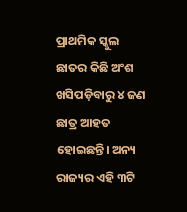ପ୍ରାଥମିକ ସ୍କୁଲ ଛାତର କିଛି ଅଂଶ ଖସିପଡ଼ିବାରୁ ୪ ଜଣ ଛାତ୍ର ଆହତ ହୋଇଛନ୍ତି। ଅନ୍ୟ ରାଜ୍ୟର ଏହି ୩ଟି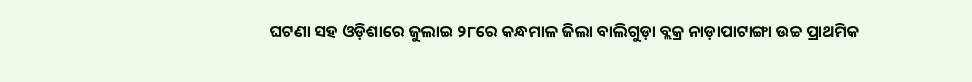ଘଟଣା ସହ ଓଡ଼ିଶାରେ ଜୁଲାଇ ୨୮ରେ କନ୍ଧମାଳ ଜିଲା ବାଲିଗୁଡ଼ା ବ୍ଲକ୍ର ନାଡ଼ାପାଟାଙ୍ଗା ଉଚ୍ଚ ପ୍ରାଥମିକ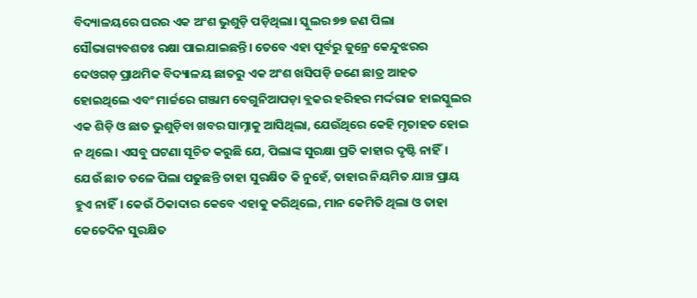ବିଦ୍ୟାଳୟରେ ଘରର ଏକ ଅଂଶ ଭୁଶୁଡ଼ି ପଡ଼ିଥିଲା। ସ୍କୁଲର ୭୭ ଜଣ ପିଲା ସୌଭାଗ୍ୟବଶତଃ ରକ୍ଷା ପାଇଯାଇଛନ୍ତି। ତେବେ ଏହା ପୂର୍ବରୁ ଜୁନ୍ରେ କେନ୍ଦୁଝରର ଦେଓଗଡ଼ ପ୍ରାଥମିକ ବିଦ୍ୟାଳୟ ଛାତରୁ ଏକ ଅଂଶ ଖସିପଡ଼ି ଜଣେ ଛାତ୍ର ଆହତ ହୋଇଥିଲେ ଏବଂ ମାର୍ଚ୍ଚରେ ଗଞ୍ଜାମ ବେଗୁନିଆପଡ଼ା ବ୍ଲକର ହରିହର ମର୍ଦ୍ଦରାଜ ହାଇସ୍କୁଲର ଏକ ଶିଡ଼ି ଓ ଛାତ ଭୁଶୁଡ଼ିବା ଖବର ସାମ୍ନାକୁ ଆସିଥିଲା, ଯେଉଁଥିରେ କେହି ମୃତାହତ ହୋଇ ନ ଥିଲେ। ଏସବୁ ଘଟଣା ସୂଚିତ କରୁଛି ଯେ, ପିଲାଙ୍କ ସୁରକ୍ଷା ପ୍ରତି କାହାର ଦୃଷ୍ଟି ନାହିଁ। ଯେଉଁ ଛାତ ତଳେ ପିଲା ପଢୁଛନ୍ତି ତାହା ସୁରକ୍ଷିତ କି ନୁହେଁ, ତାହାର ନିୟମିତ ଯାଞ୍ଚ ପ୍ରାୟ ହୁଏ ନାହିଁ। କେଉଁ ଠିକାଦାର କେବେ ଏହାକୁ କରିଥିଲେ, ମାନ କେମିତି ଥିଲା ଓ ତାହା କେତେଦିନ ସୁରକ୍ଷିତ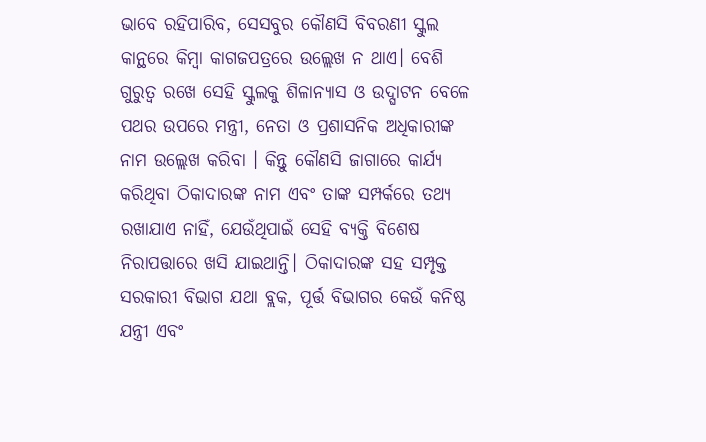ଭାବେ ରହିପାରିବ, ସେସବୁର କୌଣସି ବିବରଣୀ ସ୍କୁଲ କାନ୍ଥରେ କିମ୍ବା କାଗଜପତ୍ରରେ ଉଲ୍ଲେଖ ନ ଥାଏ। ବେଶି ଗୁରୁତ୍ୱ ରଖେ ସେହି ସ୍କୁଲକୁ ଶିଳାନ୍ୟାସ ଓ ଉଦ୍ଘାଟନ ବେଳେ ପଥର ଉପରେ ମନ୍ତ୍ରୀ, ନେତା ଓ ପ୍ରଶାସନିକ ଅଧିକାରୀଙ୍କ ନାମ ଉଲ୍ଲେଖ କରିବା । କିନ୍ତୁ କୌଣସି ଜାଗାରେ କାର୍ଯ୍ୟ କରିଥିବା ଠିକାଦାରଙ୍କ ନାମ ଏବଂ ତାଙ୍କ ସମ୍ପର୍କରେ ତଥ୍ୟ ରଖାଯାଏ ନାହିଁ, ଯେଉଁଥିପାଇଁ ସେହି ବ୍ୟକ୍ତି ବିଶେଷ ନିରାପତ୍ତାରେ ଖସି ଯାଇଥାନ୍ତି। ଠିକାଦାରଙ୍କ ସହ ସମ୍ପୃକ୍ତ ସରକାରୀ ବିଭାଗ ଯଥା ବ୍ଲକ, ପୂର୍ତ୍ତ ବିଭାଗର କେଉଁ କନିଷ୍ଠ ଯନ୍ତ୍ରୀ ଏବଂ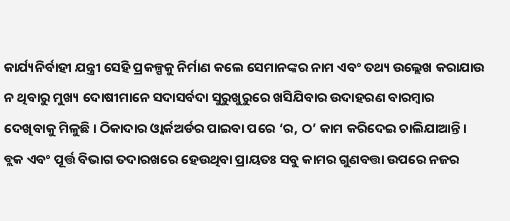କାର୍ଯ୍ୟନିର୍ବାହୀ ଯନ୍ତ୍ରୀ ସେହି ପ୍ରକଳ୍ପକୁ ନିର୍ମାଣ କଲେ ସେମାନଙ୍କର ନାମ ଏବଂ ତଥ୍ୟ ଉଲ୍ଲେଖ କରାଯାଉ ନ ଥିବାରୁ ମୁଖ୍ୟ ଦୋଷୀମାନେ ସଦାସର୍ବଦା ସୁରୁଖୁରୁରେ ଖସିଯିବାର ଉଦାହରଣ ବାରମ୍ବାର ଦେଖିବାକୁ ମିଳୁଛି। ଠିକାଦାର ଓ୍ବାର୍କଅର୍ଡର ପାଇବା ପରେ ‘ର, ଠ’ କାମ କରିଦେଇ ଚାଲିଯାଆନ୍ତି। ବ୍ଲକ ଏବଂ ପୂର୍ତ୍ତ ବିଭାଗ ତଦାରଖରେ ହେଉଥିବା ପ୍ରାୟତଃ ସବୁ କାମର ଗୁଣବତ୍ତା ଉପରେ ନଜର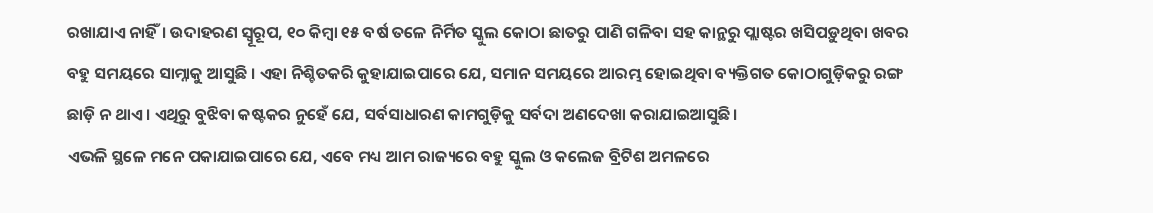ରଖାଯାଏ ନାହିଁ। ଉଦାହରଣ ସ୍ବୂରୂପ, ୧୦ କିମ୍ବା ୧୫ ବର୍ଷ ତଳେ ନିର୍ମିତ ସ୍କୁଲ କୋଠା ଛାତରୁ ପାଣି ଗଳିବା ସହ କାନ୍ଥରୁ ପ୍ଲାଷ୍ଟର ଖସିପଡ଼ୁଥିବା ଖବର ବହୁ ସମୟରେ ସାମ୍ନାକୁ ଆସୁଛି । ଏହା ନିଶ୍ଚିତକରି କୁହାଯାଇପାରେ ଯେ, ସମାନ ସମୟରେ ଆରମ୍ଭ ହୋଇଥିବା ବ୍ୟକ୍ତିଗତ କୋଠାଗୁଡ଼ିକରୁ ରଙ୍ଗ ଛାଡ଼ି ନ ଥାଏ। ଏଥିରୁ ବୁଝିବା କଷ୍ଟକର ନୁହେଁ ଯେ, ସର୍ବସାଧାରଣ କାମଗୁଡ଼ିକୁ ସର୍ବଦା ଅଣଦେଖା କରାଯାଇଆସୁଛି।
ଏଭଳି ସ୍ଥଳେ ମନେ ପକାଯାଇପାରେ ଯେ, ଏବେ ମଧ୍ୟ ଆମ ରାଜ୍ୟରେ ବହୁ ସ୍କୁଲ ଓ କଲେଜ ବ୍ରିଟିଶ ଅମଳରେ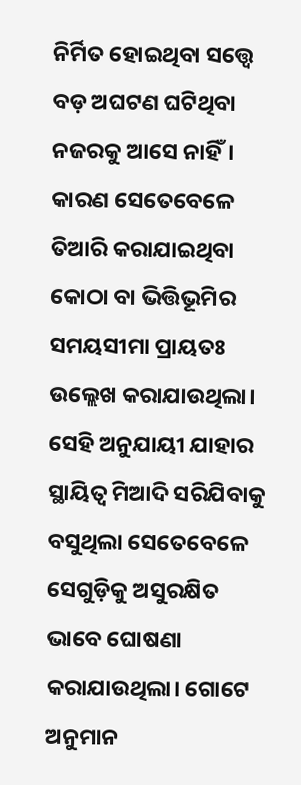ନିର୍ମିତ ହୋଇଥିବା ସତ୍ତ୍ୱେ ବଡ଼ ଅଘଟଣ ଘଟିଥିବା ନଜରକୁ ଆସେ ନାହିଁ। କାରଣ ସେତେବେଳେ ତିଆରି କରାଯାଇଥିବା କୋଠା ବା ଭିତ୍ତିଭୂମିର ସମୟସୀମା ପ୍ରାୟତଃ ଉଲ୍ଲେଖ କରାଯାଉଥିଲା। ସେହି ଅନୁଯାୟୀ ଯାହାର ସ୍ଥାୟିତ୍ୱ ମିଆଦି ସରିଯିବାକୁ ବସୁଥିଲା ସେତେବେଳେ ସେଗୁଡ଼ିକୁ ଅସୁରକ୍ଷିତ ଭାବେ ଘୋଷଣା କରାଯାଉଥିଲା। ଗୋଟେ ଅନୁମାନ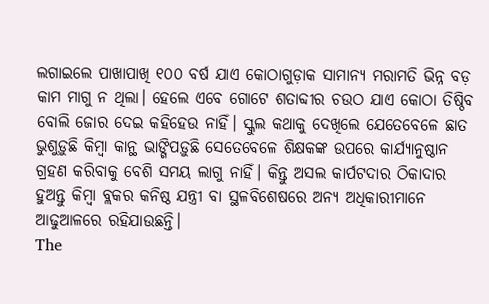ଲଗାଇଲେ ପାଖାପାଖି ୧୦୦ ବର୍ଷ ଯାଏ କୋଠାଗୁଡ଼ାକ ସାମାନ୍ୟ ମରାମତି ଭିନ୍ନ ବଡ଼ କାମ ମାଗୁ ନ ଥିଲା। ହେଲେ ଏବେ ଗୋଟେ ଶତାବ୍ଦୀର ଚଉଠ ଯାଏ କୋଠା ତିଷ୍ଠିବ ବୋଲି ଜୋର ଦେଇ କହିହେଉ ନାହିଁ। ସ୍କୁଲ କଥାକୁ ଦେଖିଲେ ଯେତେବେଳେ ଛାତ ଭୁଶୁଡ଼ୁଛି କିମ୍ବା କାନ୍ଥ ଭାଙ୍ଗିପଡ଼ୁଛି ସେତେବେଳେ ଶିକ୍ଷକଙ୍କ ଉପରେ କାର୍ଯ୍ୟାନୁଷ୍ଠାନ ଗ୍ରହଣ କରିବାକୁ ବେଶି ସମୟ ଲାଗୁ ନାହିଁ। କିନ୍ତୁ ଅସଲ କାର୍ପଟଦାର ଠିକାଦାର ହୁଅନ୍ତୁ କିମ୍ବା ବ୍ଲକର କନିଷ୍ଠ ଯନ୍ତ୍ରୀ ବା ସ୍ଥଳବିଶେଷରେ ଅନ୍ୟ ଅଧିକାରୀମାନେ ଆଢୁଆଳରେ ରହିଯାଉଛନ୍ତି।
The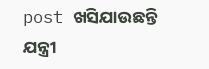post ଖସିଯାଉଛନ୍ତି ଯନ୍ତ୍ରୀ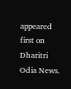appeared first on Dharitri Odia News.